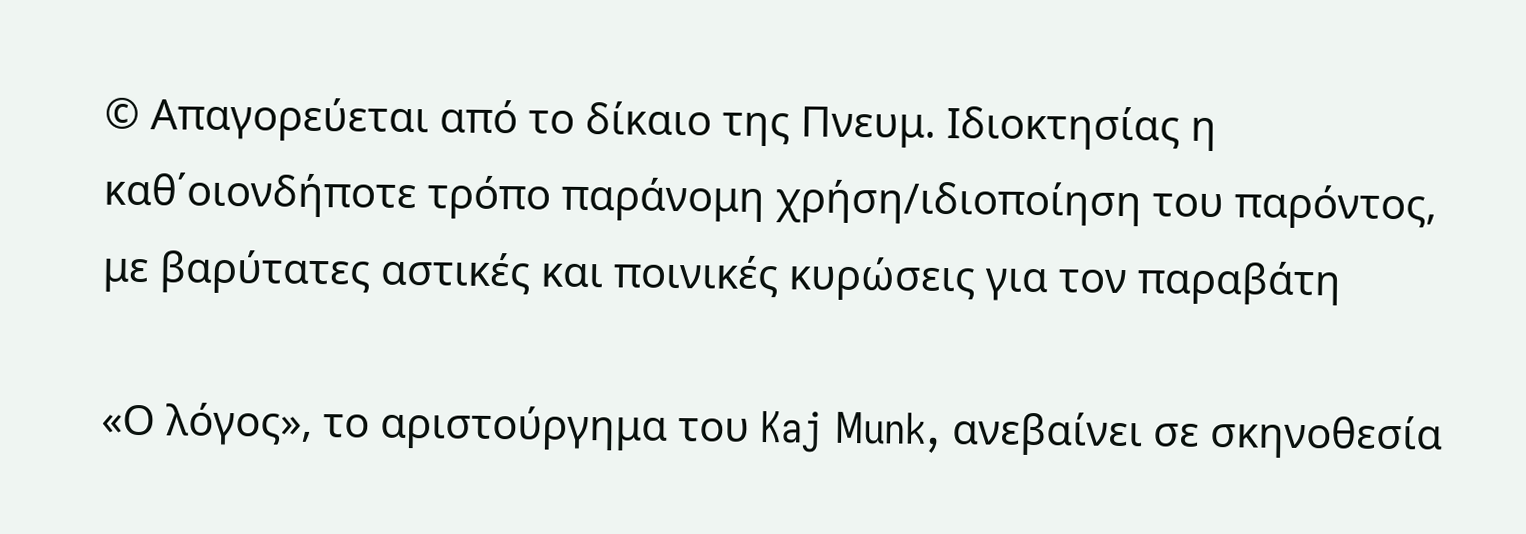© Απαγορεύεται από το δίκαιο της Πνευμ. Ιδιοκτησίας η καθ΄οιονδήποτε τρόπο παράνομη χρήση/ιδιοποίηση του παρόντος, με βαρύτατες αστικές και ποινικές κυρώσεις για τον παραβάτη

«Ο λόγος», το αριστούργημα του Kaj Munk, ανεβαίνει σε σκηνοθεσία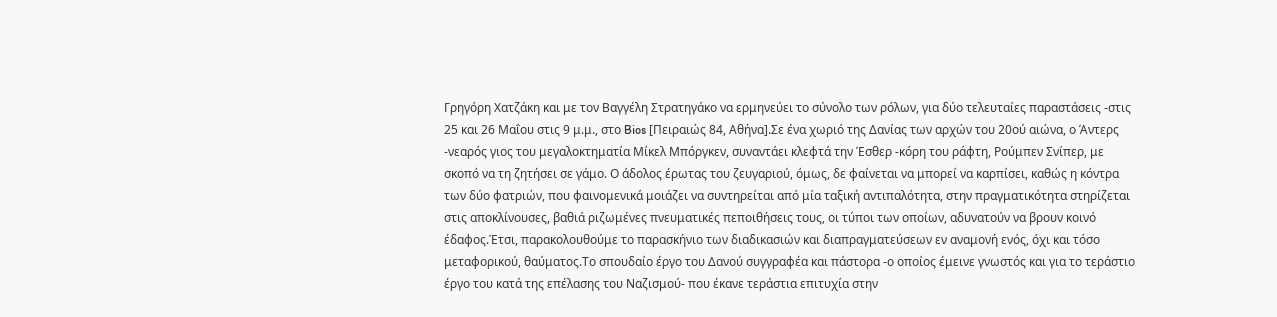Γρηγόρη Χατζάκη και με τον Βαγγέλη Στρατηγάκο να ερμηνεύει το σύνολο των ρόλων, για δύο τελευταίες παραστάσεις -στις 25 και 26 Μαΐου στις 9 μ.μ., στο Bios [Πειραιώς 84, Αθήνα].Σε ένα χωριό της Δανίας των αρχών του 20ού αιώνα, ο Άντερς -νεαρός γιος του μεγαλοκτηματία Μίκελ Μπόργκεν, συναντάει κλεφτά την Έσθερ -κόρη του ράφτη, Ρούμπεν Σνίπερ, με σκοπό να τη ζητήσει σε γάμο. Ο άδολος έρωτας του ζευγαριού, όμως, δε φαίνεται να μπορεί να καρπίσει, καθώς η κόντρα των δύο φατριών, που φαινομενικά μοιάζει να συντηρείται από μία ταξική αντιπαλότητα, στην πραγματικότητα στηρίζεται στις αποκλίνουσες, βαθιά ριζωμένες πνευματικές πεποιθήσεις τους, οι τύποι των οποίων, αδυνατούν να βρουν κοινό έδαφος.Έτσι, παρακολουθούμε το παρασκήνιο των διαδικασιών και διαπραγματεύσεων εν αναμονή ενός, όχι και τόσο μεταφορικού, θαύματος.Το σπουδαίο έργο του Δανού συγγραφέα και πάστορα -ο οποίος έμεινε γνωστός και για το τεράστιο έργο του κατά της επέλασης του Ναζισμού- που έκανε τεράστια επιτυχία στην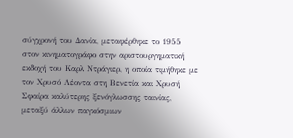σύγχρονή του Δανία, μεταφέρθηκε το 1955 στον κινηματογράφο στην αριστουργηματική εκδοχή του Καρλ Ντράγιερ, η οποία τιμήθηκε με τον Χρυσό Λέοντα στη Βενετία και Χρυσή Σφαίρα καλύτερης ξενόγλωσσης ταινίας, μεταξύ άλλων παγκόσμιων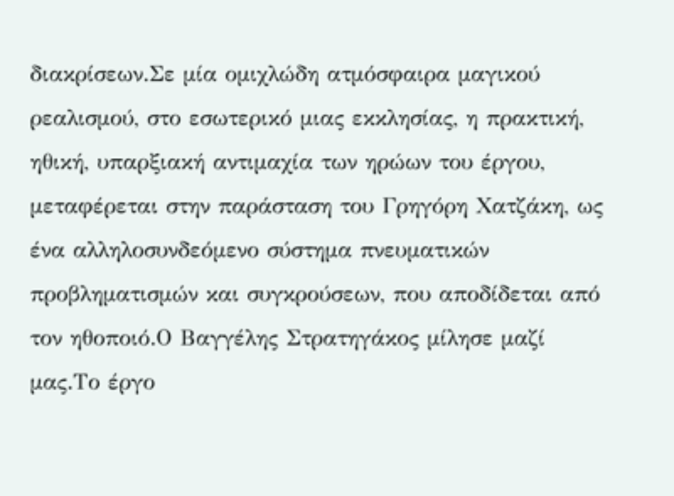διακρίσεων.Σε μία ομιχλώδη ατμόσφαιρα μαγικού ρεαλισμού, στο εσωτερικό μιας εκκλησίας, η πρακτική, ηθική, υπαρξιακή αντιμαχία των ηρώων του έργου, μεταφέρεται στην παράσταση του Γρηγόρη Χατζάκη, ως ένα αλληλοσυνδεόμενο σύστημα πνευματικών προβληματισμών και συγκρούσεων, που αποδίδεται από τον ηθοποιό.Ο Βαγγέλης Στρατηγάκος μίλησε μαζί μας.Το έργο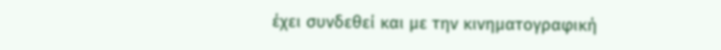έχει συνδεθεί και με την κινηματογραφική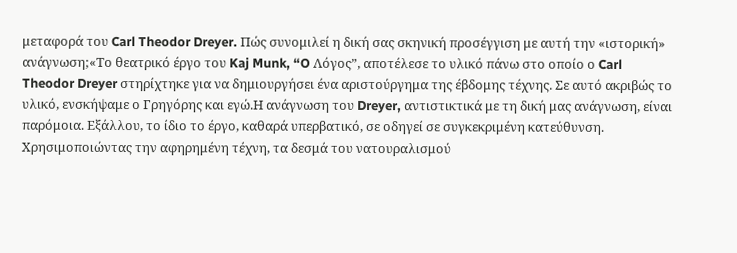μεταφορά του Carl Theodor Dreyer. Πώς συνομιλεί η δική σας σκηνική προσέγγιση με αυτή την «ιστορική» ανάγνωση;«Το θεατρικό έργο του Kaj Munk, “O Λόγος”, αποτέλεσε το υλικό πάνω στο οποίο ο Carl Theodor Dreyer στηρίχτηκε για να δημιουργήσει ένα αριστούργημα της έβδομης τέχνης. Σε αυτό ακριβώς το υλικό, ενσκήψαμε ο Γρηγόρης και εγώ.Η ανάγνωση του Dreyer, αντιστικτικά με τη δική μας ανάγνωση, είναι παρόμοια. Εξάλλου, το ίδιο το έργο, καθαρά υπερβατικό, σε οδηγεί σε συγκεκριμένη κατεύθυνση. Χρησιμοποιώντας την αφηρημένη τέχνη, τα δεσμά του νατουραλισμού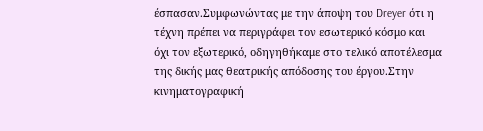έσπασαν.Συμφωνώντας με την άποψη του Dreyer ότι η τέχνη πρέπει να περιγράφει τον εσωτερικό κόσμο και όχι τον εξωτερικό, οδηγηθήκαμε στο τελικό αποτέλεσμα της δικής μας θεατρικής απόδοσης του έργου.Στην κινηματογραφική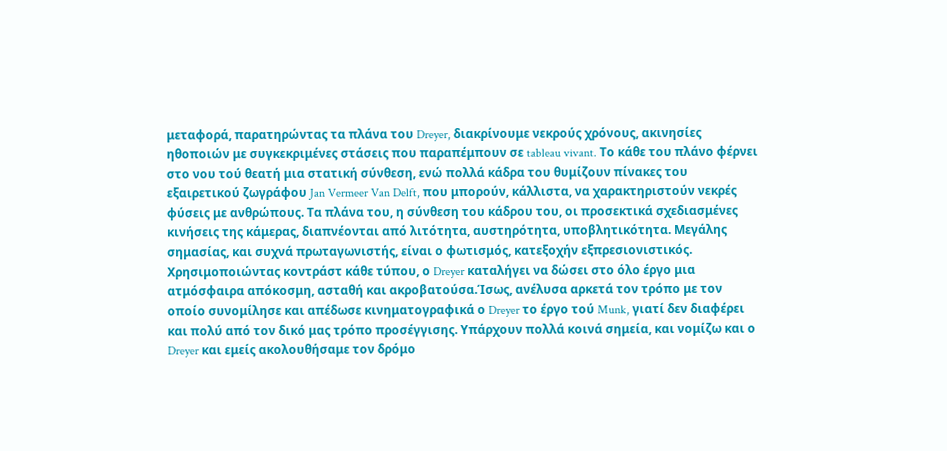μεταφορά, παρατηρώντας τα πλάνα του Dreyer, διακρίνουμε νεκρούς χρόνους, ακινησίες ηθοποιών με συγκεκριμένες στάσεις που παραπέμπουν σε tableau vivant. Το κάθε του πλάνο φέρνει στο νου τού θεατή μια στατική σύνθεση, ενώ πολλά κάδρα του θυμίζουν πίνακες του εξαιρετικού ζωγράφου Jan Vermeer Van Delft, που μπορούν, κάλλιστα, να χαρακτηριστούν νεκρές φύσεις με ανθρώπους. Τα πλάνα του, η σύνθεση του κάδρου του, οι προσεκτικά σχεδιασμένες κινήσεις της κάμερας, διαπνέονται από λιτότητα, αυστηρότητα, υποβλητικότητα. Μεγάλης σημασίας, και συχνά πρωταγωνιστής, είναι ο φωτισμός, κατεξοχήν εξπρεσιονιστικός. Χρησιμοποιώντας κοντράστ κάθε τύπου, ο Dreyer καταλήγει να δώσει στο όλο έργο μια ατμόσφαιρα απόκοσμη, ασταθή και ακροβατούσα.Ίσως, ανέλυσα αρκετά τον τρόπο με τον οποίο συνομίλησε και απέδωσε κινηματογραφικά ο Dreyer το έργο τού Munk, γιατί δεν διαφέρει και πολύ από τον δικό μας τρόπο προσέγγισης. Υπάρχουν πολλά κοινά σημεία, και νομίζω και ο Dreyer και εμείς ακολουθήσαμε τον δρόμο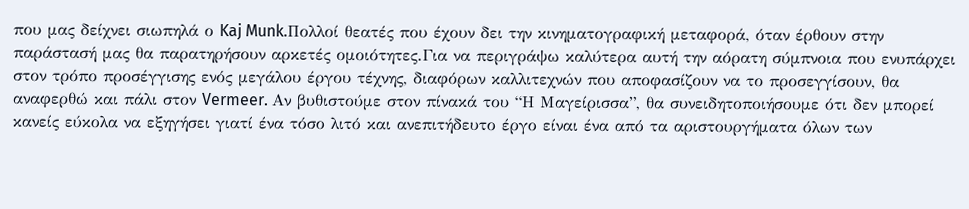που μας δείχνει σιωπηλά ο Kaj Munk.Πολλοί θεατές που έχουν δει την κινηματογραφική μεταφορά, όταν έρθουν στην παράστασή μας θα παρατηρήσουν αρκετές ομοιότητες.Για να περιγράψω καλύτερα αυτή την αόρατη σύμπνοια που ενυπάρχει στον τρόπο προσέγγισης ενός μεγάλου έργου τέχνης, διαφόρων καλλιτεχνών που αποφασίζουν να το προσεγγίσουν, θα αναφερθώ και πάλι στον Vermeer. Αν βυθιστούμε στον πίνακά του “Η Μαγείρισσα”, θα συνειδητοποιήσουμε ότι δεν μπορεί κανείς εύκολα να εξηγήσει γιατί ένα τόσο λιτό και ανεπιτήδευτο έργο είναι ένα από τα αριστουργήματα όλων των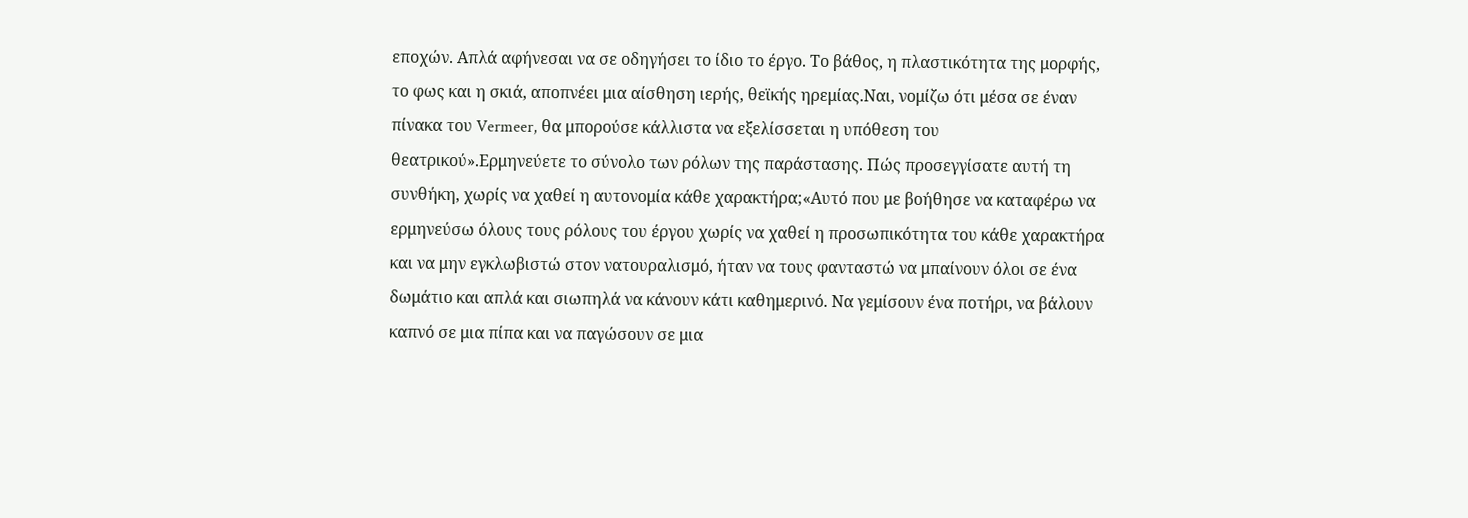εποχών. Απλά αφήνεσαι να σε οδηγήσει το ίδιο το έργο. Το βάθος, η πλαστικότητα της μορφής, το φως και η σκιά, αποπνέει μια αίσθηση ιερής, θεϊκής ηρεμίας.Ναι, νομίζω ότι μέσα σε έναν πίνακα του Vermeer, θα μπορούσε κάλλιστα να εξελίσσεται η υπόθεση του θεατρικού».Ερμηνεύετε το σύνολο των ρόλων της παράστασης. Πώς προσεγγίσατε αυτή τη συνθήκη, χωρίς να χαθεί η αυτονομία κάθε χαρακτήρα;«Αυτό που με βοήθησε να καταφέρω να ερμηνεύσω όλους τους ρόλους του έργου χωρίς να χαθεί η προσωπικότητα του κάθε χαρακτήρα και να μην εγκλωβιστώ στον νατουραλισμό, ήταν να τους φανταστώ να μπαίνουν όλοι σε ένα δωμάτιο και απλά και σιωπηλά να κάνουν κάτι καθημερινό. Να γεμίσουν ένα ποτήρι, να βάλουν καπνό σε μια πίπα και να παγώσουν σε μια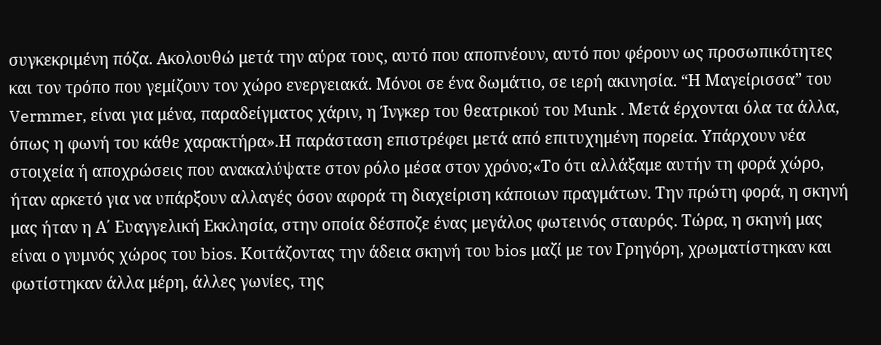συγκεκριμένη πόζα. Ακολουθώ μετά την αύρα τους, αυτό που αποπνέουν, αυτό που φέρουν ως προσωπικότητες και τον τρόπο που γεμίζουν τον χώρο ενεργειακά. Μόνοι σε ένα δωμάτιο, σε ιερή ακινησία. “Η Μαγείρισσα” του Vermmer, είναι για μένα, παραδείγματος χάριν, η Ίνγκερ του θεατρικού του Munk . Μετά έρχονται όλα τα άλλα, όπως η φωνή του κάθε χαρακτήρα».Η παράσταση επιστρέφει μετά από επιτυχημένη πορεία. Υπάρχουν νέα στοιχεία ή αποχρώσεις που ανακαλύψατε στον ρόλο μέσα στον χρόνο;«Το ότι αλλάξαμε αυτήν τη φορά χώρο, ήταν αρκετό για να υπάρξουν αλλαγές όσον αφορά τη διαχείριση κάποιων πραγμάτων. Την πρώτη φορά, η σκηνή μας ήταν η Α΄ Ευαγγελική Εκκλησία, στην οποία δέσποζε ένας μεγάλος φωτεινός σταυρός. Τώρα, η σκηνή μας είναι ο γυμνός χώρος του bios. Κοιτάζοντας την άδεια σκηνή του bios μαζί με τον Γρηγόρη, χρωματίστηκαν και φωτίστηκαν άλλα μέρη, άλλες γωνίες, της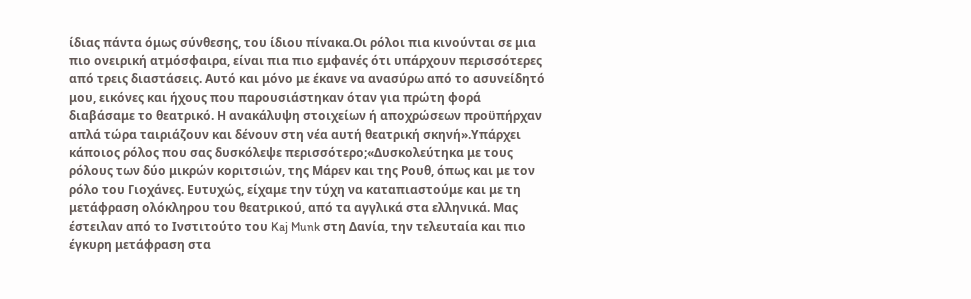ίδιας πάντα όμως σύνθεσης, του ίδιου πίνακα.Οι ρόλοι πια κινούνται σε μια πιο ονειρική ατμόσφαιρα, είναι πια πιο εμφανές ότι υπάρχουν περισσότερες από τρεις διαστάσεις. Αυτό και μόνο με έκανε να ανασύρω από το ασυνείδητό μου, εικόνες και ήχους που παρουσιάστηκαν όταν για πρώτη φορά διαβάσαμε το θεατρικό. Η ανακάλυψη στοιχείων ή αποχρώσεων προϋπήρχαν απλά τώρα ταιριάζουν και δένουν στη νέα αυτή θεατρική σκηνή».Υπάρχει κάποιος ρόλος που σας δυσκόλεψε περισσότερο;«Δυσκολεύτηκα με τους ρόλους των δύο μικρών κοριτσιών, της Μάρεν και της Ρουθ, όπως και με τον ρόλο του Γιοχάνες. Ευτυχώς, είχαμε την τύχη να καταπιαστούμε και με τη μετάφραση ολόκληρου του θεατρικού, από τα αγγλικά στα ελληνικά. Μας έστειλαν από το Ινστιτούτο του Kaj Munk στη Δανία, την τελευταία και πιο έγκυρη μετάφραση στα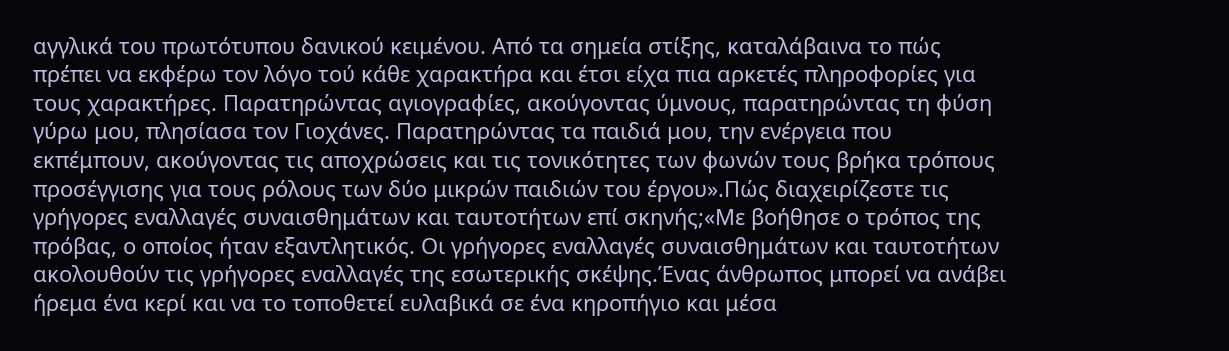αγγλικά του πρωτότυπου δανικού κειμένου. Από τα σημεία στίξης, καταλάβαινα το πώς πρέπει να εκφέρω τον λόγο τού κάθε χαρακτήρα και έτσι είχα πια αρκετές πληροφορίες για τους χαρακτήρες. Παρατηρώντας αγιογραφίες, ακούγοντας ύμνους, παρατηρώντας τη φύση γύρω μου, πλησίασα τον Γιοχάνες. Παρατηρώντας τα παιδιά μου, την ενέργεια που εκπέμπουν, ακούγοντας τις αποχρώσεις και τις τονικότητες των φωνών τους βρήκα τρόπους προσέγγισης για τους ρόλους των δύο μικρών παιδιών του έργου».Πώς διαχειρίζεστε τις γρήγορες εναλλαγές συναισθημάτων και ταυτοτήτων επί σκηνής;«Με βοήθησε ο τρόπος της πρόβας, ο οποίος ήταν εξαντλητικός. Οι γρήγορες εναλλαγές συναισθημάτων και ταυτοτήτων ακολουθούν τις γρήγορες εναλλαγές της εσωτερικής σκέψης.Ένας άνθρωπος μπορεί να ανάβει ήρεμα ένα κερί και να το τοποθετεί ευλαβικά σε ένα κηροπήγιο και μέσα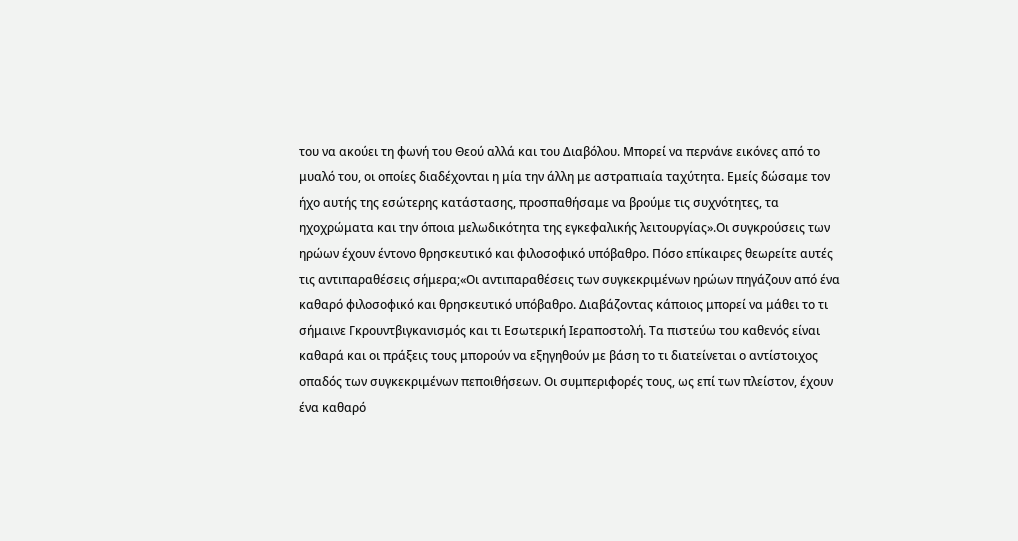του να ακούει τη φωνή του Θεού αλλά και του Διαβόλου. Μπορεί να περνάνε εικόνες από το μυαλό του, οι οποίες διαδέχονται η μία την άλλη με αστραπιαία ταχύτητα. Εμείς δώσαμε τον ήχο αυτής της εσώτερης κατάστασης, προσπαθήσαμε να βρούμε τις συχνότητες, τα ηχοχρώματα και την όποια μελωδικότητα της εγκεφαλικής λειτουργίας».Οι συγκρούσεις των ηρώων έχουν έντονο θρησκευτικό και φιλοσοφικό υπόβαθρο. Πόσο επίκαιρες θεωρείτε αυτές τις αντιπαραθέσεις σήμερα;«Οι αντιπαραθέσεις των συγκεκριμένων ηρώων πηγάζουν από ένα καθαρό φιλοσοφικό και θρησκευτικό υπόβαθρο. Διαβάζοντας κάποιος μπορεί να μάθει το τι σήμαινε Γκρουντβιγκανισμός και τι Εσωτερική Ιεραποστολή. Τα πιστεύω του καθενός είναι καθαρά και οι πράξεις τους μπορούν να εξηγηθούν με βάση το τι διατείνεται ο αντίστοιχος οπαδός των συγκεκριμένων πεποιθήσεων. Οι συμπεριφορές τους, ως επί των πλείστον, έχουν ένα καθαρό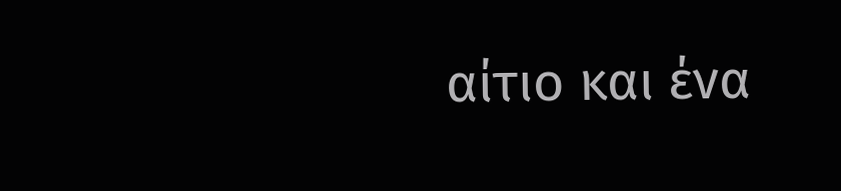αίτιο και ένα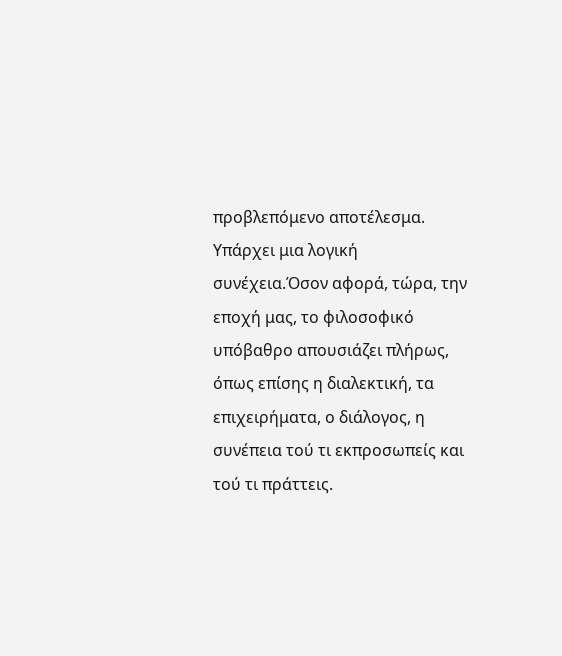προβλεπόμενο αποτέλεσμα. Υπάρχει μια λογική συνέχεια.Όσον αφορά, τώρα, την εποχή μας, το φιλοσοφικό υπόβαθρο απουσιάζει πλήρως, όπως επίσης η διαλεκτική, τα επιχειρήματα, ο διάλογος, η συνέπεια τού τι εκπροσωπείς και τού τι πράττεις.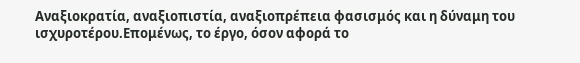Αναξιοκρατία, αναξιοπιστία, αναξιοπρέπεια φασισμός και η δύναμη του ισχυροτέρου.Επομένως, το έργο, όσον αφορά το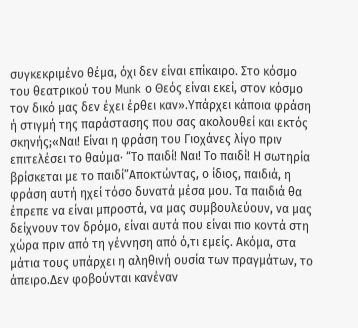συγκεκριμένο θέμα, όχι δεν είναι επίκαιρο. Στο κόσμο του θεατρικού του Munk ο Θεός είναι εκεί, στον κόσμο τον δικό μας δεν έχει έρθει καν».Υπάρχει κάποια φράση ή στιγμή της παράστασης που σας ακολουθεί και εκτός σκηνής;«Ναι! Είναι η φράση του Γιοχάνες λίγο πριν επιτελέσει το θαύμα· “Το παιδί! Ναι! Το παιδί! Η σωτηρία βρίσκεται με το παιδί”Αποκτώντας, ο ίδιος, παιδιά, η φράση αυτή ηχεί τόσο δυνατά μέσα μου. Τα παιδιά θα έπρεπε να είναι μπροστά, να μας συμβουλεύουν, να μας δείχνουν τον δρόμο, είναι αυτά που είναι πιο κοντά στη χώρα πριν από τη γέννηση από ό,τι εμείς. Ακόμα, στα μάτια τους υπάρχει η αληθινή ουσία των πραγμάτων, το άπειρο.Δεν φοβούνται κανέναν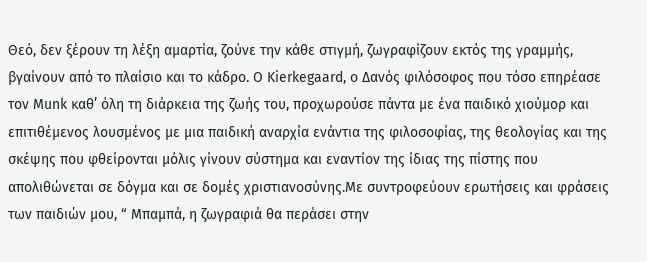Θεό, δεν ξέρουν τη λέξη αμαρτία, ζούνε την κάθε στιγμή, ζωγραφίζουν εκτός της γραμμής, βγαίνουν από το πλαίσιο και το κάδρο. Ο Kierkegaard, ο Δανός φιλόσοφος που τόσο επηρέασε τον Munk καθ’ όλη τη διάρκεια της ζωής του, προχωρούσε πάντα με ένα παιδικό χιούμορ και επιτιθέμενος λουσμένος με μια παιδική αναρχία ενάντια της φιλοσοφίας, της θεολογίας και της σκέψης που φθείρονται μόλις γίνουν σύστημα και εναντίον της ίδιας της πίστης που απολιθώνεται σε δόγμα και σε δομές χριστιανοσύνης.Με συντροφεύουν ερωτήσεις και φράσεις των παιδιών μου, “ Μπαμπά, η ζωγραφιά θα περάσει στην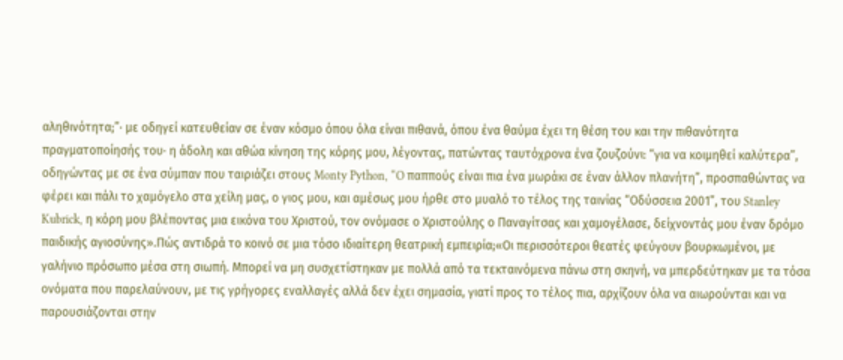αληθινότητα;”· με οδηγεί κατευθείαν σε έναν κόσμο όπου όλα είναι πιθανά, όπου ένα θαύμα έχει τη θέση του και την πιθανότητα πραγματοποίησής του· η άδολη και αθώα κίνηση της κόρης μου, λέγοντας, πατώντας ταυτόχρονα ένα ζουζούνι: “για να κοιμηθεί καλύτερα”, οδηγώντας με σε ένα σύμπαν που ταιριάζει στους Monty Python, “O παππούς είναι πια ένα μωράκι σε έναν άλλον πλανήτη”, προσπαθώντας να φέρει και πάλι το χαμόγελο στα χείλη μας, ο γιος μου, και αμέσως μου ήρθε στο μυαλό το τέλος της ταινίας “Οδύσσεια 2001”, του Stanley Kubrick, η κόρη μου βλέποντας μια εικόνα του Χριστού, τον ονόμασε ο Χριστούλης ο Παναγίτσας και χαμογέλασε, δείχνοντάς μου έναν δρόμο παιδικής αγιοσύνης».Πώς αντιδρά το κοινό σε μια τόσο ιδιαίτερη θεατρική εμπειρία;«Οι περισσότεροι θεατές φεύγουν βουρκωμένοι, με γαλήνιο πρόσωπο μέσα στη σιωπή. Μπορεί να μη συσχετίστηκαν με πολλά από τα τεκταινόμενα πάνω στη σκηνή, να μπερδεύτηκαν με τα τόσα ονόματα που παρελαύνουν, με τις γρήγορες εναλλαγές αλλά δεν έχει σημασία, γιατί προς το τέλος πια, αρχίζουν όλα να αιωρούνται και να παρουσιάζονται στην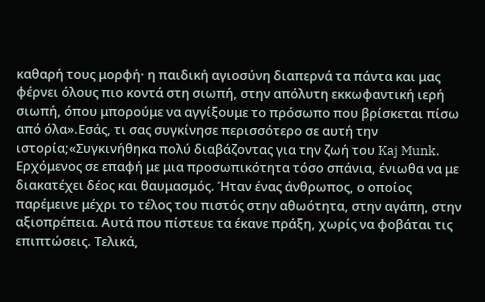καθαρή τους μορφή· η παιδική αγιοσύνη διαπερνά τα πάντα και μας φέρνει όλους πιο κοντά στη σιωπή, στην απόλυτη εκκωφαντική ιερή σιωπή, όπου μπορούμε να αγγίξουμε το πρόσωπο που βρίσκεται πίσω από όλα».Εσάς, τι σας συγκίνησε περισσότερο σε αυτή την ιστορία;«Συγκινήθηκα πολύ διαβάζοντας για την ζωή του Kaj Munk. Ερχόμενος σε επαφή με μια προσωπικότητα τόσο σπάνια, ένιωθα να με διακατέχει δέος και θαυμασμός. Ήταν ένας άνθρωπος, ο οποίος παρέμεινε μέχρι το τέλος του πιστός στην αθωότητα, στην αγάπη, στην αξιοπρέπεια. Αυτά που πίστευε τα έκανε πράξη, χωρίς να φοβάται τις επιπτώσεις. Τελικά,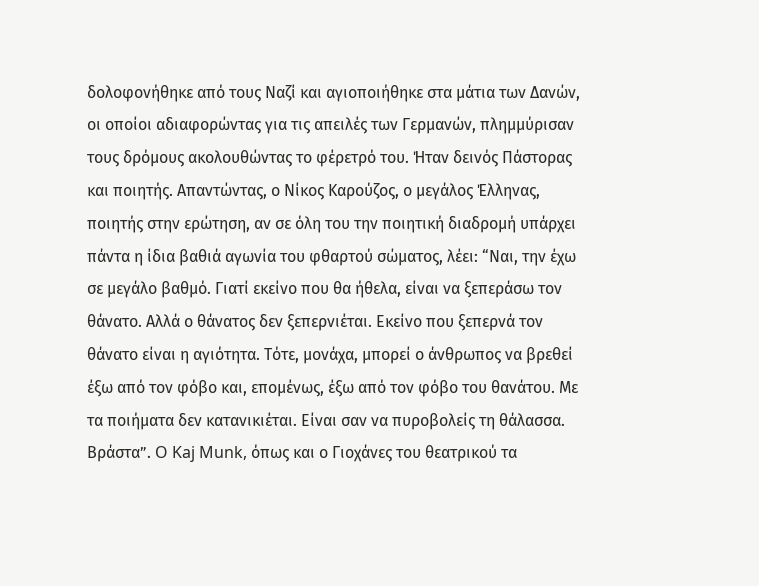δολοφονήθηκε από τους Ναζί και αγιοποιήθηκε στα μάτια των Δανών, οι οποίοι αδιαφορώντας για τις απειλές των Γερμανών, πλημμύρισαν τους δρόμους ακολουθώντας το φέρετρό του. Ήταν δεινός Πάστορας και ποιητής. Απαντώντας, ο Νίκος Καρούζος, ο μεγάλος Έλληνας, ποιητής στην ερώτηση, αν σε όλη του την ποιητική διαδρομή υπάρχει πάντα η ίδια βαθιά αγωνία του φθαρτού σώματος, λέει: “Ναι, την έχω σε μεγάλο βαθμό. Γιατί εκείνο που θα ήθελα, είναι να ξεπεράσω τον θάνατο. Αλλά ο θάνατος δεν ξεπερνιέται. Εκείνο που ξεπερνά τον θάνατο είναι η αγιότητα. Τότε, μονάχα, μπορεί ο άνθρωπος να βρεθεί έξω από τον φόβο και, επομένως, έξω από τον φόβο του θανάτου. Με τα ποιήματα δεν κατανικιέται. Είναι σαν να πυροβολείς τη θάλασσα. Βράστα”. O Kaj Munk, όπως και ο Γιοχάνες του θεατρικού τα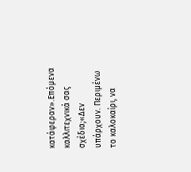κατάφεραν».Επόμενα καλλιτεχνικά σας σχέδια;«Δεν υπάρχουν. Περιμένω το καλοκαίρι, να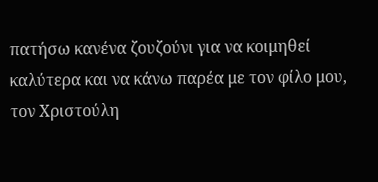πατήσω κανένα ζουζούνι για να κοιμηθεί καλύτερα και να κάνω παρέα με τον φίλο μου, τον Χριστούλη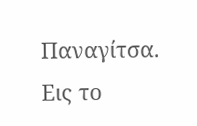Παναγίτσα. Εις το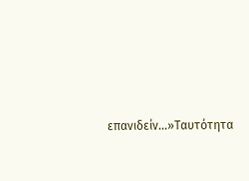επανιδείν…»Ταυτότητα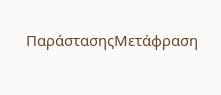ΠαράστασηςΜετάφραση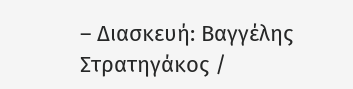– Διασκευή: Βαγγέλης Στρατηγάκος /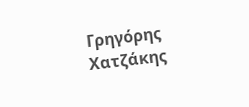Γρηγόρης Χατζάκης